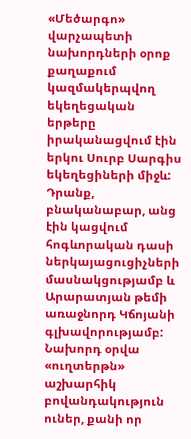«Մեծարգո» վարչապետի նախորդների օրոք քաղաքում կազմակերպվող եկեղեցական երթերը իրականացվում էին երկու Սուրբ Սարգիս եկեղեցիների միջև: Դրանք, բնականաբար, անց էին կացվում հոգևորական դասի ներկայացուցիչների մասնակցությամբ և Արարատյան թեմի առաջնորդ Կճոյանի գլխավորությամբ: Նախորդ օրվա «ուղտերթն» աշխարհիկ բովանդակություն ուներ, քանի որ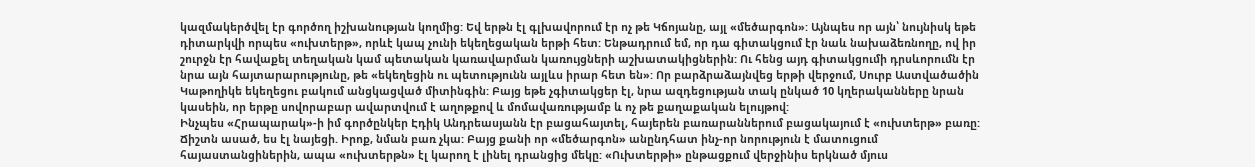կազմակերծվել էր գործող իշխանության կողմից: Եվ երթն էլ գլխավորում էր ոչ թե Կճոյանը, այլ «մեծարգոն»: Այնպես որ այն՝ նույնիսկ եթե դիտարկվի որպես «ուխտերթ», որևէ կապ չունի եկեղեցական երթի հետ: Ենթադրում եմ, որ դա գիտակցում էր նաև նախաձեռնողը, ով իր շուրջն էր հավաքել տեղական կամ պետական կառավարման կառույցների աշխատակիցներին: Ու հենց այդ գիտակցումի դրսևորումն էր նրա այն հայտարարությունը, թե «եկեղեցին ու պետությունն այլևս իրար հետ են»: Որ բարձրաձայնվեց երթի վերջում, Սուրբ Աստվածածին Կաթողիկե եկեղեցու բակում անցկացված միտինգին: Բայց եթե չգիտակցեր էլ, նրա ազդեցության տակ ընկած 10 կղերականները նրան կասեին, որ երթը սովորաբար ավարտվում է աղոթքով և մոմավառությամբ և ոչ թե քաղաքական ելույթով:
Ինչպես «Հրապարակ»-ի իմ գործընկեր Էդիկ Անդրեասյանն էր բացահայտել, հայերեն բառարաններում բացակայում է «ուխտերթ» բառը: Ճիշտն ասած, ես էլ նայեցի. Իրոք, նման բառ չկա: Բայց քանի որ «մեծարգոն» անընդհատ ինչ-որ նորություն է մատուցում հայաստանցիներին, ապա «ուխտերթն» էլ կարող է լինել դրանցից մեկը: «Ուխտերթի» ընթացքում վերջինիս երկնած մյուս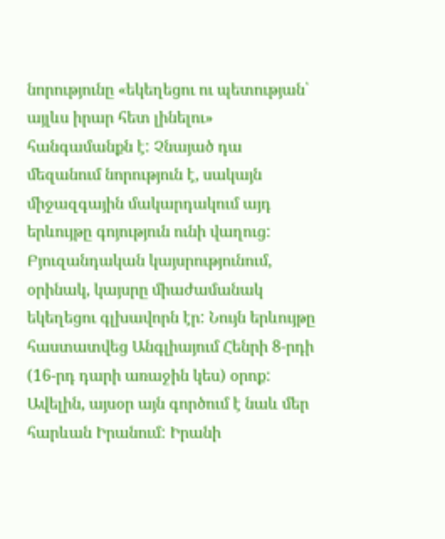նորությունը «եկեղեցու ու պետության՝ այլևս իրար հետ լինելու» հանգամանքն է: Չնայած դա մեզանում նորություն է, սակայն միջազգային մակարդակում այդ երևույթը գոյություն ունի վաղուց: Բյուզանդական կայսրությունում, օրինակ, կայսրը միաժամանակ եկեղեցու գլխավորն էր: Նույն երևույթը հաստատվեց Անգլիայում Հենրի 8-րդի (16-րդ դարի առաջին կես) օրոք: Ավելին, այսօր այն գործում է նաև մեր հարևան Իրանում: Իրանի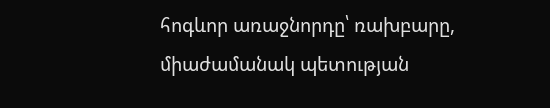հոգևոր առաջնորդը՝ ռախբարը, միաժամանակ պետության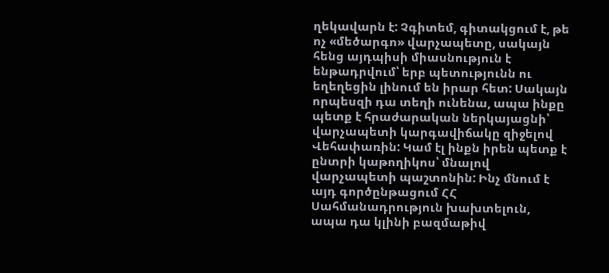ղեկավարն է: Չգիտեմ, գիտակցում է, թե ոչ «մեծարգո» վարչապետը, սակայն հենց այդպիսի միասնություն է ենթադրվում՝ երբ պետությունն ու եղեղեցին լինում են իրար հետ: Սակայն որպեսզի դա տեղի ունենա, ապա ինքը պետք է հրաժարական ներկայացնի՝ վարչապետի կարգավիճակը զիջելով Վեհափառին: Կամ էլ ինքն իրեն պետք է ընտրի կաթողիկոս՝ մնալով վարչապետի պաշտոնին: Ինչ մնում է այդ գործընթացում ՀՀ Սահմանադրություն խախտելուն, ապա դա կլինի բազմաթիվ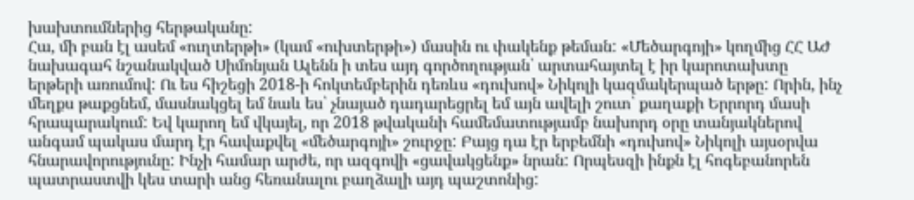խախտումներից հերթականը:
Հա, մի բան էլ ասեմ «ուղտերթի» (կամ «ուխտերթի») մասին ու փակենք թեման: «Մեծարգոյի» կողմից ՀՀ ԱԺ նախագահ նշանակված Սիմոնյան Ալենն ի տես այդ գործողության՝ արտահայտել է իր կարոտախտը երթերի առումով: Ու ես հիշեցի 2018-ի հոկտեմբերին դեռևս «դուխով» Նիկոլի կազմակերպած երթը: Որին, ինչ մեղքս թաքցնեմ, մասնակցել եմ նաև ես՝ չնայած դադարեցրել եմ այն ավելի շուտ՝ քաղաքի Երրորդ մասի հրապարակում: Եվ կարող եմ վկայել, որ 2018 թվականի համեմատությամբ նախորդ օրը տանյակներով անգամ պակաս մարդ էր հավաքվել «մեծարգոյի» շուրջը: Բայց դա էր երբեմնի «դուխով» Նիկոլի այսօրվա հնարավորությունը: Ինչի համար արժե, որ ազգովի «ցավակցենք» նրան: Որպեսզի ինքն էլ հոգեբանորեն պատրաստվի կես տարի անց հեռանալու բաղձալի այդ պաշտոնից: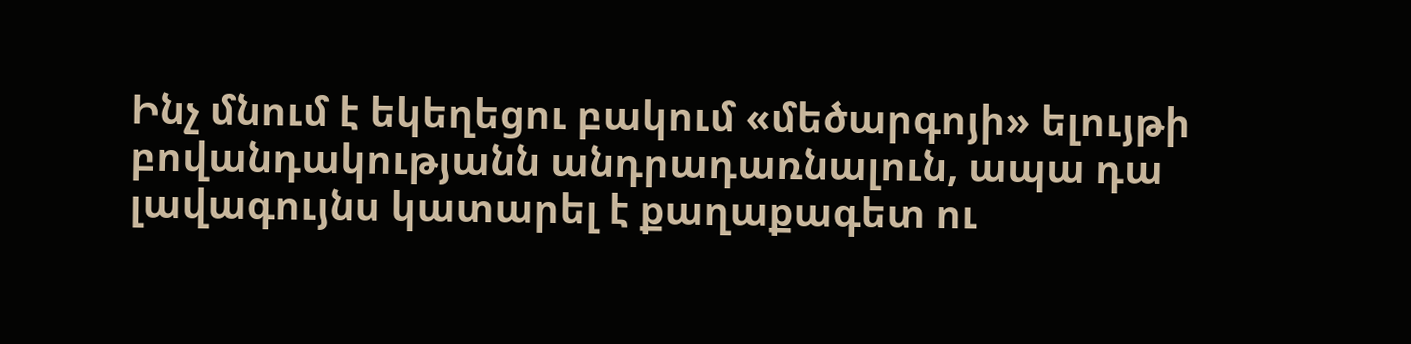Ինչ մնում է եկեղեցու բակում «մեծարգոյի» ելույթի բովանդակությանն անդրադառնալուն, ապա դա լավագույնս կատարել է քաղաքագետ ու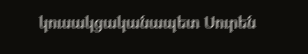կուսակցականապետ Սուրեն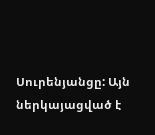Սուրենյանցը: Այն ներկայացված է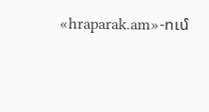«hraparak.am»-ում